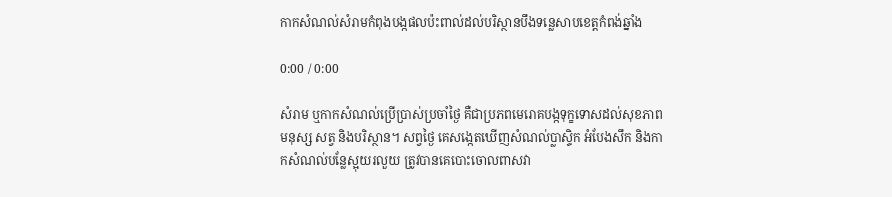កាកសំណល់សំរាមកំពុងបង្កផលប៉ះពាល់ដល់បរិស្ថានបឹងទន្លេសាបខេត្តកំពង់ឆ្នាំង

0:00 / 0:00

សំរាម ឬកាកសំណល់ប្រើប្រាស់ប្រចាំថ្ងៃ គឺជាប្រភពមេរោគបង្កទុក្ខទោសដល់សុខភាពមនុស្ស សត្វ និងបរិស្ថាន។ សព្វថ្ងៃ គេសង្កេតឃើញសំណល់ប្លាស្ទិក អំបែងសឹក និងកាកសំណល់បន្លែស្អុយរលួយ ត្រូវបានគេបោះចោលពាសវា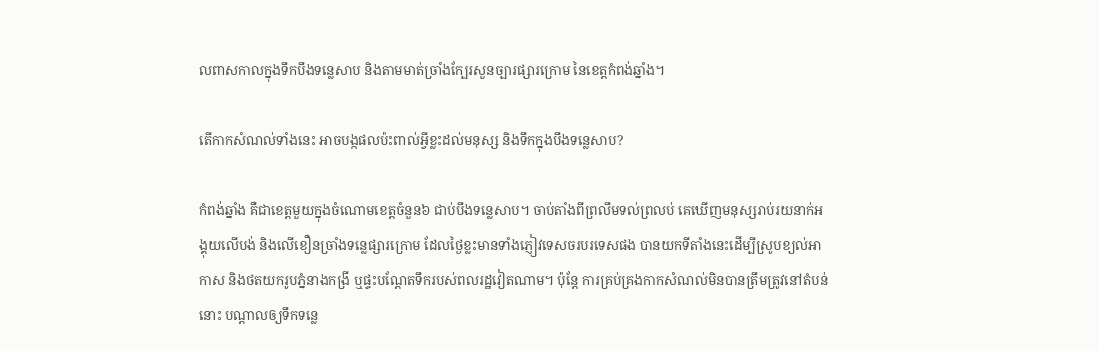លពាសកាលក្នុងទឹកបឹងទន្លេសាប និងតាមមាត់ច្រាំងក្បែរសួនច្បារផ្សារក្រោម នៃខេត្តកំពង់ឆ្នាំង។

តើកាកសំណល់ទាំងនេះ អាចបង្កផលប៉ះពាល់អ្វីខ្លះដល់មនុស្ស និងទឹកក្នុងបឹងទន្លេសាប?

កំពង់ឆ្នាំង គឺជាខេត្តមួយក្នុងចំណោមខេត្តចំនួន៦ ជាប់បឹងទន្លេសាប។ ចាប់តាំងពីព្រលឹមទល់ព្រលប់ គេឃើញមនុស្សរាប់រយនាក់អង្គុយលើបង់ និងលើខឿនច្រាំងទន្លេផ្សារក្រោម ដែលថ្ងៃខ្លះមានទាំងភ្ញៀវទេសចរបរទេសផង បានយកទីតាំងនេះដើម្បីស្រូបខ្យល់អាកាស និងថតយករូបភ្នំនាងកង្រី ឬផ្ទះបណ្ដែតទឹករបស់ពលរដ្ឋវៀតណាម។ ប៉ុន្តែ ការគ្រប់គ្រងកាកសំណល់មិនបានត្រឹមត្រូវនៅតំបន់នោះ បណ្ដាលឲ្យទឹកទន្លេ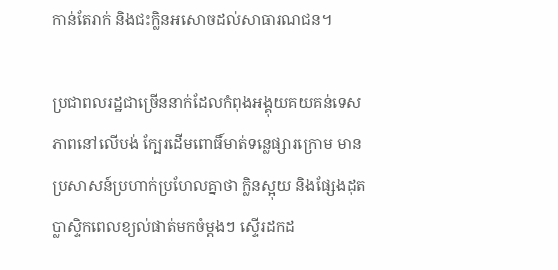កាន់តែរាក់ និងជះក្លិនអសោចដល់សាធារណជន។

ប្រជាពលរដ្ឋជាច្រើននាក់ដែលកំពុងអង្គុយគយគន់ទេសភាពនៅលើបង់ ក្បែរដើមពោធិ៍មាត់ទន្លេផ្សារក្រោម មានប្រសាសន៍ប្រហាក់ប្រហែលគ្នាថា ក្លិនស្អុយ និងផ្សែងដុតប្លាស្ទិកពេលខ្យល់ផាត់មកចំម្ដងៗ ស្ទើរដកដ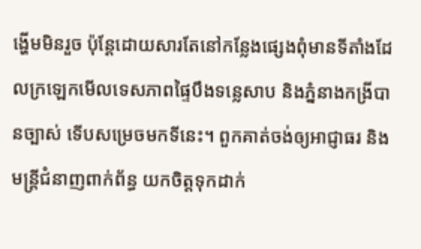ង្ហើមមិនរួច ប៉ុន្តែដោយសារតែនៅកន្លែងផ្សេងពុំមានទីតាំងដែលក្រឡេកមើលទេសភាពផ្ទៃបឹងទន្លេសាប និងភ្នំនាងកង្រីបានច្បាស់ ទើបសម្រេចមកទីនេះ។ ពួកគាត់ចង់ឲ្យអាជ្ញាធរ និងមន្ត្រីជំនាញពាក់ព័ន្ធ យកចិត្តទុកដាក់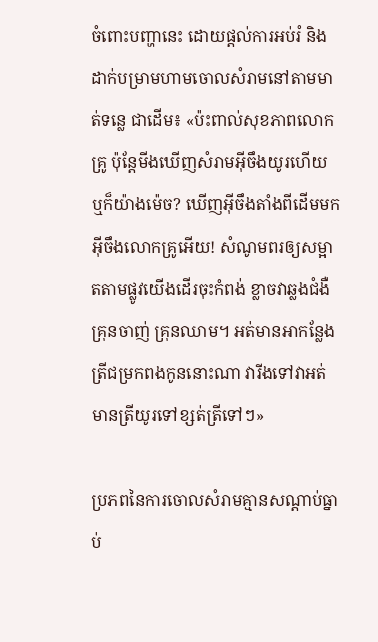ចំពោះបញ្ហានេះ ដោយផ្ដល់ការអប់រំ និងដាក់បម្រាមហាមចោលសំរាមនៅតាមមាត់ទន្លេ ជាដើម៖ «ប៉ះពាល់សុខភាពលោកគ្រូ ប៉ុន្តែមីងឃើញសំរាមអ៊ីចឹងយូរហើយ ឬក៏យ៉ាងម៉េច? ឃើញអ៊ីចឹងតាំងពីដើមមកអ៊ីចឹងលោកគ្រូអើយ! សំណូមពរឲ្យសម្អាតតាមផ្លូវយើងដើរចុះកំពង់ ខ្លាចវាឆ្លងជំងឺគ្រុនចាញ់ គ្រុនឈាម។ អត់មានអាកន្លែងត្រីជម្រកពងកូននោះណា វារីងទៅវាអត់មានត្រីយូរទៅខ្សត់ត្រីទៅៗ»

ប្រភពនៃការចោលសំរាមគ្មានសណ្ដាប់ធ្នាប់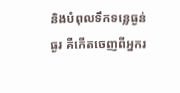និងបំពុលទឹកទន្លេធ្ងន់ធ្ងរ គឺកើតចេញពីអ្នករ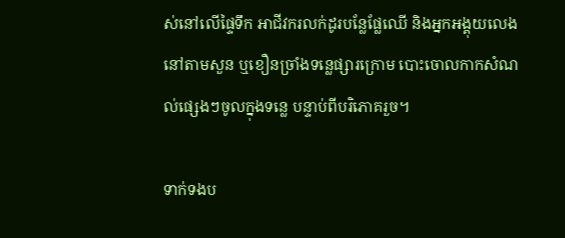ស់នៅលើផ្ទៃទឹក អាជីវករលក់ដូរបន្លែផ្លែឈើ និងអ្នកអង្គុយលេងនៅតាមសួន ឬខឿនច្រាំងទន្លេផ្សារក្រោម បោះចោលកាកសំណល់ផ្សេងៗចូលក្នុងទន្លេ បន្ទាប់ពីបរិភោគរួច។

ទាក់ទងប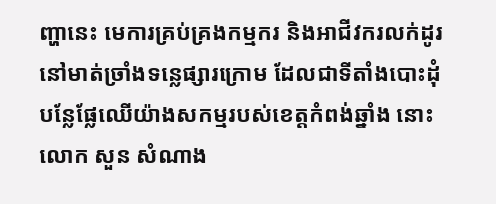ញ្ហានេះ មេការគ្រប់គ្រងកម្មករ និងអាជីវករលក់ដូរនៅមាត់ច្រាំងទន្លេផ្សារក្រោម ដែលជាទីតាំងបោះដុំបន្លែផ្លែឈើយ៉ាងសកម្មរបស់ខេត្តកំពង់ឆ្នាំង នោះ លោក សួន សំណាង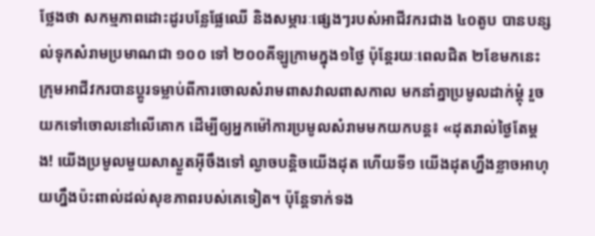ថ្លែងថា សកម្មភាពដោះដូរបន្លែផ្លែឈើ និងសម្ភារៈផ្សេងៗរបស់អាជីវករជាង ៤០តូប បានបន្សល់ទុកសំរាមប្រមាណជា ១០០ ទៅ ២០០គីឡូក្រាមក្នុង១ថ្ងៃ ប៉ុន្តែរយៈពេលជិត ២ខែមកនេះ ក្រុមអាជីវករបានប្ដូរទម្លាប់ពីការចោលសំរាមពាសវាលពាសកាល មកនាំគ្នាប្រមូលដាក់ម្ដុំ រួចយកទៅចោលនៅលើគោក ដើម្បីឲ្យអ្នកម៉ៅការប្រមូលសំរាមមកយកបន្ត៖ «ដុតរាល់ថ្ងៃតែម្ដង! យើងប្រមូលមួយសាស្ងួតអ៊ីចឹងទៅ ល្ងាចបន្តិចយើងដុត ហើយទី១ យើងដុតហ្នឹងខ្លាចអាហុយហ្នឹងប៉ះពាល់ដល់សុខភាពរបស់គេទៀត។ ប៉ុន្តែទាក់ទង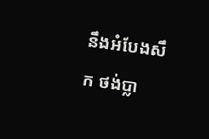នឹងអំបែងសឹក ថង់ប្លា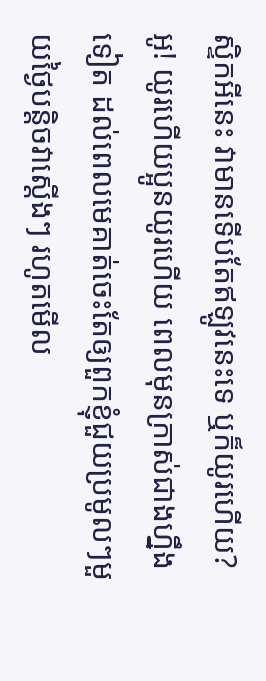ស្ទិកអីនេះ វាមានទើបតែឥឡូវនេះទេ ឬក៏យូរហើយ? អូ! យូរហើយប្អូនយូរហើយ ពេលមុនក្រាស់ជាងហ្នឹងទៀត ដល់ពេលមេគាត់ចេះតែឲ្យពួកខ្ញុំជួយប្រមូលៗមួយថ្ងៃបន្តិចវាស្ដើងៗ រហូតមើល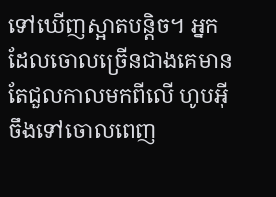ទៅឃើញស្អាតបន្តិច។ អ្នកដែលចោលច្រើនជាងគេមានតែជួលកាលមកពីលើ ហូបអ៊ីចឹងទៅចោលពេញ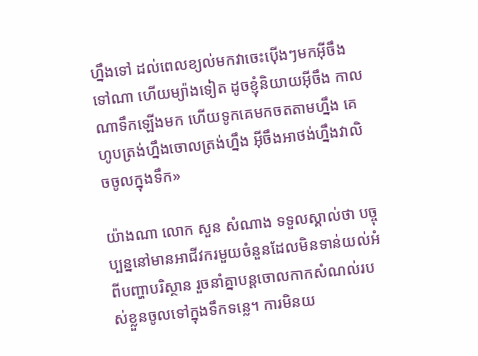ហ្នឹងទៅ ដល់ពេលខ្យល់មកវាចេះប៉ើងៗមកអ៊ីចឹងទៅណា ហើយម្យ៉ាងទៀត ដូចខ្ញុំនិយាយអ៊ីចឹង កាលណាទឹកឡើងមក ហើយទូកគេមកចតតាមហ្នឹង គេហូបត្រង់ហ្នឹងចោលត្រង់ហ្នឹង អ៊ីចឹងអាថង់ហ្នឹងវាលិចចូលក្នុងទឹក»

យ៉ាងណា លោក សួន សំណាង ទទួលស្គាល់ថា បច្ចុប្បន្ននៅមានអាជីវករមួយចំនួនដែលមិនទាន់យល់អំពីបញ្ហាបរិស្ថាន រួចនាំគ្នាបន្តចោលកាកសំណល់របស់ខ្លួនចូលទៅក្នុងទឹកទន្លេ។ ការមិនយ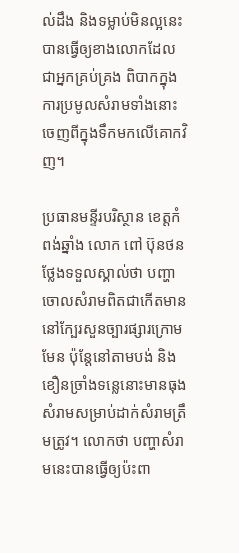ល់ដឹង និងទម្លាប់មិនល្អនេះ បានធ្វើឲ្យខាងលោកដែលជាអ្នកគ្រប់គ្រង ពិបាកក្នុងការប្រមូលសំរាមទាំងនោះចេញពីក្នុងទឹកមកលើគោកវិញ។

ប្រធានមន្ទីរបរិស្ថាន ខេត្តកំពង់ឆ្នាំង លោក ពៅ ប៊ុនថន ថ្លែងទទួលស្គាល់ថា បញ្ហាចោលសំរាមពិតជាកើតមាននៅក្បែរសួនច្បារផ្សារក្រោម មែន ប៉ុន្តែនៅតាមបង់ និងខឿនច្រាំងទន្លេនោះមានធុងសំរាមសម្រាប់ដាក់សំរាមត្រឹមត្រូវ។ លោកថា បញ្ហាសំរាមនេះបានធ្វើឲ្យប៉ះពា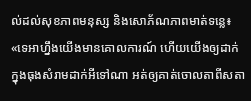ល់ដល់សុខភាពមនុស្ស និងសោភ័ណភាពមាត់ទន្លេ៖ «ទេអាហ្នឹងយើងមានគោលការណ៍ ហើយយើងឲ្យដាក់ក្នុងធុងសំរាមដាក់អីទៅណា អត់ឲ្យគាត់ចោលតាពីសតា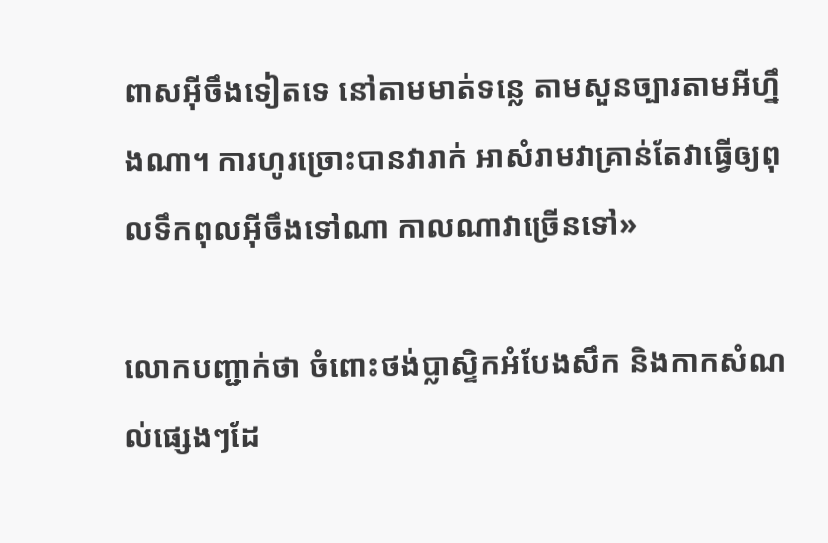ពាសអ៊ីចឹងទៀតទេ នៅតាមមាត់ទន្លេ តាមសួនច្បារតាមអីហ្នឹងណា។ ការហូរច្រោះបានវារាក់ អាសំរាមវាគ្រាន់តែវាធ្វើឲ្យពុលទឹកពុលអ៊ីចឹងទៅណា កាលណាវាច្រើនទៅ»

លោកបញ្ជាក់ថា ចំពោះថង់ប្លាស្ទិកអំបែងសឹក និងកាកសំណល់ផ្សេងៗដែ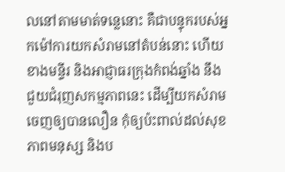លនៅតាមមាត់ទន្លេនោះ គឺជាបន្ទុករបស់អ្នកម៉ៅការយកសំរាមនៅតំបន់នោះ ហើយខាងមន្ទីរ និងអាជ្ញាធរក្រុងកំពង់ឆ្នាំង នឹងជួយជំរុញសកម្មភាពនេះ ដើម្បីយកសំរាមចេញឲ្យបានលឿន កុំឲ្យប៉ះពាល់ដល់សុខភាពមនុស្ស និងប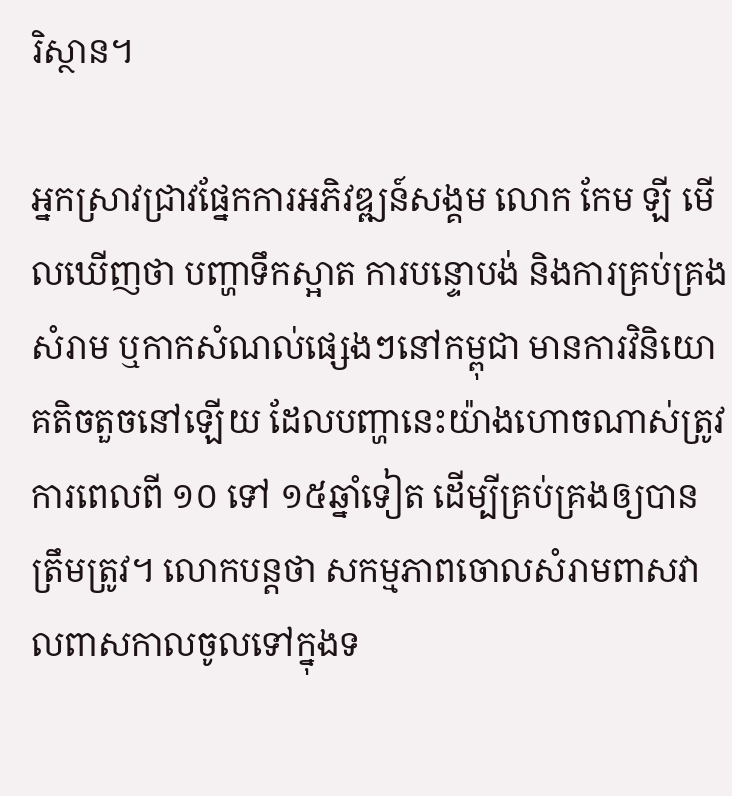រិស្ថាន។

អ្នកស្រាវជ្រាវផ្នែកការអភិវឌ្ឍន៍សង្គម លោក កែម ឡី មើលឃើញថា បញ្ហាទឹកស្អាត ការបន្ទោបង់ និងការគ្រប់គ្រងសំរាម ឬកាកសំណល់ផ្សេងៗនៅកម្ពុជា មានការវិនិយោគតិចតួចនៅឡើយ ដែលបញ្ហានេះយ៉ាងហោចណាស់ត្រូវការពេលពី ១០ ទៅ ១៥ឆ្នាំទៀត ដើម្បីគ្រប់គ្រងឲ្យបានត្រឹមត្រូវ។ លោកបន្តថា សកម្មភាពចោលសំរាមពាសវាលពាសកាលចូលទៅក្នុងទ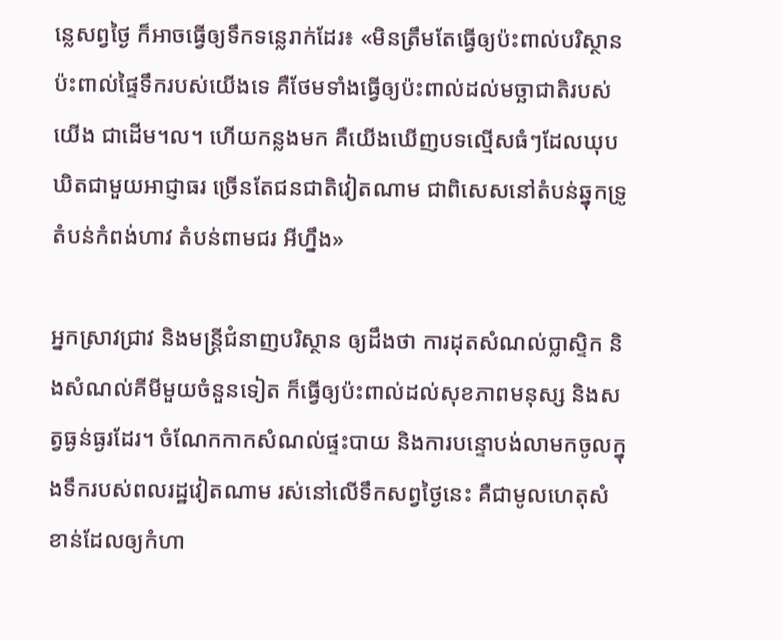ន្លេសព្វថ្ងៃ ក៏អាចធ្វើឲ្យទឹកទន្លេរាក់ដែរ៖ «មិនត្រឹមតែធ្វើឲ្យប៉ះពាល់បរិស្ថាន ប៉ះពាល់ផ្ទៃទឹករបស់យើងទេ គឺថែមទាំងធ្វើឲ្យប៉ះពាល់ដល់មច្ឆាជាតិរបស់យើង ជាដើម។ល។ ហើយកន្លងមក គឺយើងឃើញបទល្មើសធំៗដែលឃុបឃិតជាមួយអាជ្ញាធរ ច្រើនតែជនជាតិវៀតណាម ជាពិសេសនៅតំបន់ឆ្នុកទ្រូ តំបន់កំពង់ហាវ តំបន់ពាមជរ អីហ្នឹង»

អ្នកស្រាវជ្រាវ និងមន្ត្រីជំនាញបរិស្ថាន ឲ្យដឹងថា ការដុតសំណល់ប្លាស្ទិក និងសំណល់គីមីមួយចំនួនទៀត ក៏ធ្វើឲ្យប៉ះពាល់ដល់សុខភាពមនុស្ស និងសត្វធ្ងន់ធ្ងរដែរ។ ចំណែកកាកសំណល់ផ្ទះបាយ និងការបន្ទោបង់លាមកចូលក្នុងទឹករបស់ពលរដ្ឋវៀតណាម រស់នៅលើទឹកសព្វថ្ងៃនេះ គឺជាមូលហេតុសំខាន់ដែលឲ្យកំហា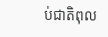ប់ជាតិពុល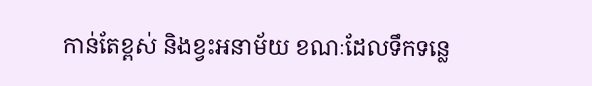កាន់តែខ្ពស់ និងខ្វះអនាម័យ ខណៈដែលទឹកទន្លេ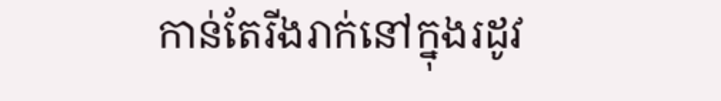កាន់តែរីងរាក់នៅក្នុងរដូវ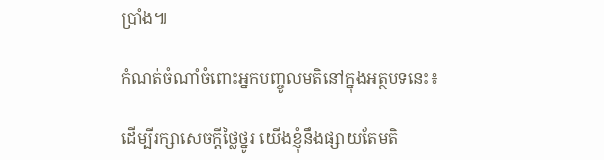ប្រាំង៕

កំណត់ចំណាំចំពោះអ្នកបញ្ចូលមតិនៅក្នុងអត្ថបទនេះ៖

ដើម្បីរក្សាសេចក្ដីថ្លៃថ្នូរ យើងខ្ញុំនឹងផ្សាយតែមតិ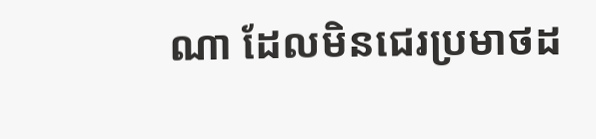ណា ដែលមិនជេរប្រមាថដ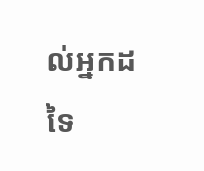ល់អ្នកដទៃ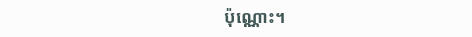ប៉ុណ្ណោះ។